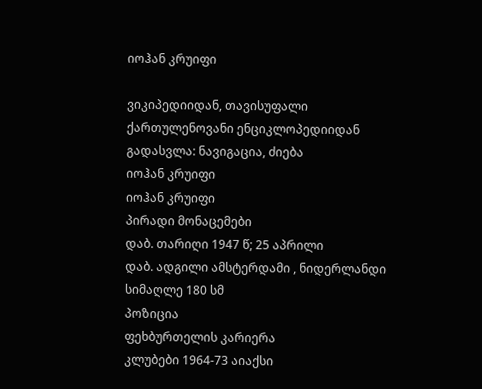იოჰან კრუიფი

ვიკიპედიიდან, თავისუფალი ქართულენოვანი ენციკლოპედიიდან
გადასვლა: ნავიგაცია, ძიება
იოჰან კრუიფი
იოჰან კრუიფი
პირადი მონაცემები
დაბ. თარიღი 1947 წ; 25 აპრილი
დაბ. ადგილი ამსტერდამი , ნიდერლანდი
სიმაღლე 180 სმ
პოზიცია
ფეხბურთელის კარიერა
კლუბები 1964-73 აიაქსი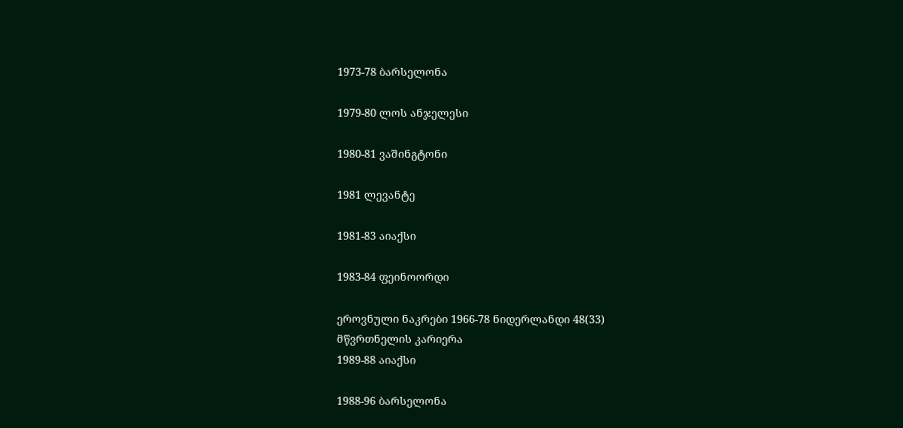1973-78 ბარსელონა

1979-80 ლოს ანჯელესი

1980-81 ვაშინგტონი

1981 ლევანტე

1981-83 აიაქსი

1983-84 ფეინოორდი

ეროვნული ნაკრები 1966-78 ნიდერლანდი 48(33)
მწვრთნელის კარიერა
1989-88 აიაქსი

1988-96 ბარსელონა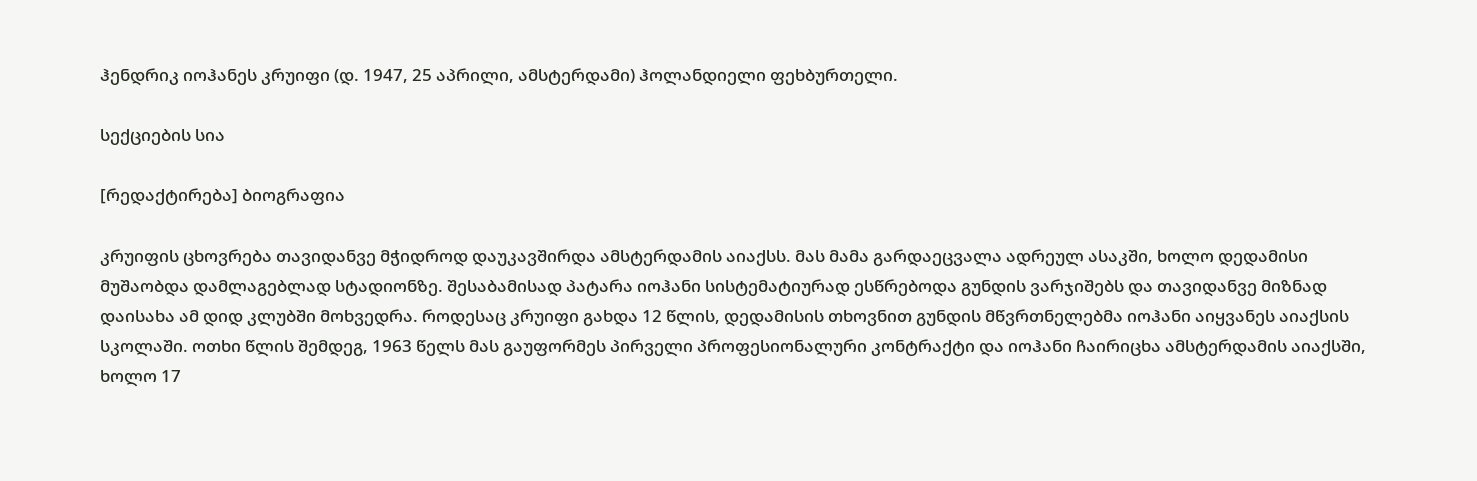ჰენდრიკ იოჰანეს კრუიფი (დ. 1947, 25 აპრილი, ამსტერდამი) ჰოლანდიელი ფეხბურთელი.

სექციების სია

[რედაქტირება] ბიოგრაფია

კრუიფის ცხოვრება თავიდანვე მჭიდროდ დაუკავშირდა ამსტერდამის აიაქსს. მას მამა გარდაეცვალა ადრეულ ასაკში, ხოლო დედამისი მუშაობდა დამლაგებლად სტადიონზე. შესაბამისად პატარა იოჰანი სისტემატიურად ესწრებოდა გუნდის ვარჯიშებს და თავიდანვე მიზნად დაისახა ამ დიდ კლუბში მოხვედრა. როდესაც კრუიფი გახდა 12 წლის, დედამისის თხოვნით გუნდის მწვრთნელებმა იოჰანი აიყვანეს აიაქსის სკოლაში. ოთხი წლის შემდეგ, 1963 წელს მას გაუფორმეს პირველი პროფესიონალური კონტრაქტი და იოჰანი ჩაირიცხა ამსტერდამის აიაქსში, ხოლო 17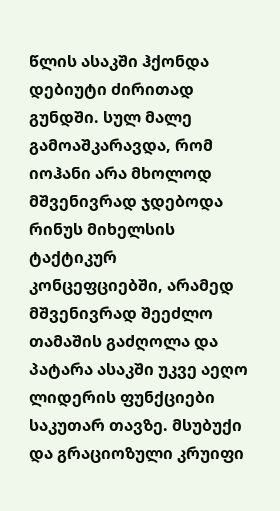წლის ასაკში ჰქონდა დებიუტი ძირითად გუნდში. სულ მალე გამოაშკარავდა, რომ იოჰანი არა მხოლოდ მშვენივრად ჯდებოდა რინუს მიხელსის ტაქტიკურ კონცეფციებში, არამედ მშვენივრად შეეძლო თამაშის გაძღოლა და პატარა ასაკში უკვე აეღო ლიდერის ფუნქციები საკუთარ თავზე. მსუბუქი და გრაციოზული კრუიფი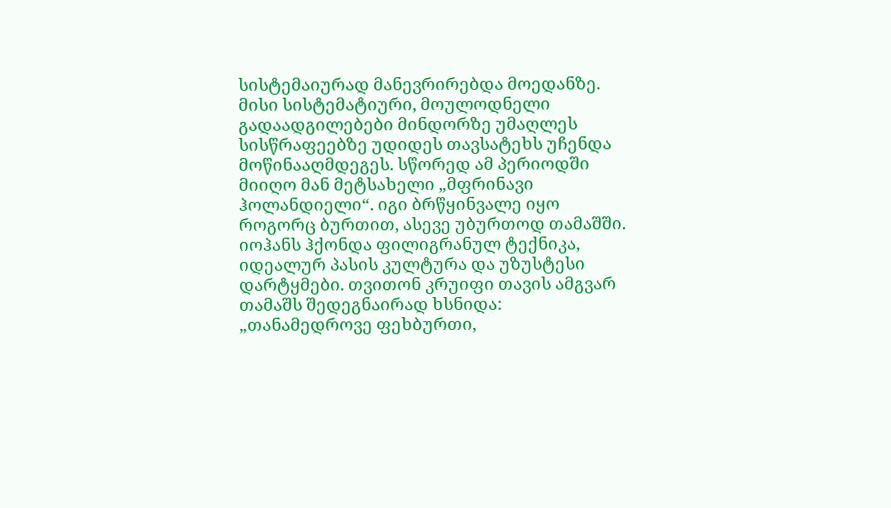სისტემაიურად მანევრირებდა მოედანზე. მისი სისტემატიური, მოულოდნელი გადაადგილებები მინდორზე უმაღლეს სისწრაფეებზე უდიდეს თავსატეხს უჩენდა მოწინააღმდეგეს. სწორედ ამ პერიოდში მიიღო მან მეტსახელი „მფრინავი ჰოლანდიელი“. იგი ბრწყინვალე იყო როგორც ბურთით, ასევე უბურთოდ თამაშში. იოჰანს ჰქონდა ფილიგრანულ ტექნიკა, იდეალურ პასის კულტურა და უზუსტესი დარტყმები. თვითონ კრუიფი თავის ამგვარ თამაშს შედეგნაირად ხსნიდა: „თანამედროვე ფეხბურთი,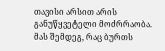თავისი არსით არის განუწყვეტელი მოძრრაობა. მას შემდეგ, რაც ბურთს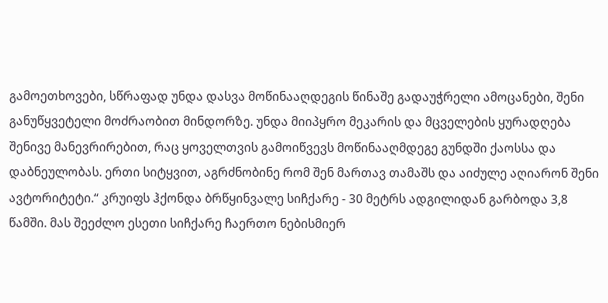გამოეთხოვები, სწრაფად უნდა დასვა მოწინააღდეგის წინაშე გადაუჭრელი ამოცანები, შენი განუწყვეტელი მოძრაობით მინდორზე. უნდა მიიპყრო მეკარის და მცველების ყურადღება შენივე მანევრირებით, რაც ყოველთვის გამოიწვევს მოწინააღმდეგე გუნდში ქაოსსა და დაბნეულობას. ერთი სიტყვით, აგრძნობინე რომ შენ მართავ თამაშს და აიძულე აღიარონ შენი ავტორიტეტი.“ კრუიფს ჰქონდა ბრწყინვალე სიჩქარე - 30 მეტრს ადგილიდან გარბოდა 3,8 წამში. მას შეეძლო ესეთი სიჩქარე ჩაერთო ნებისმიერ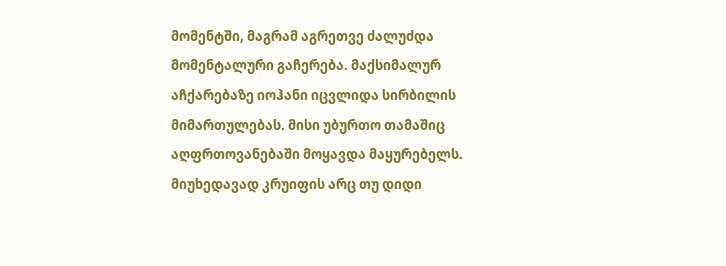მომენტში, მაგრამ აგრეთვე ძალუძდა მომენტალური გაჩერება. მაქსიმალურ აჩქარებაზე იოჰანი იცვლიდა სირბილის მიმართულებას. მისი უბურთო თამაშიც აღფრთოვანებაში მოყავდა მაყურებელს. მიუხედავად კრუიფის არც თუ დიდი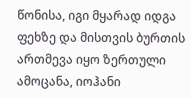წონისა, იგი მყარად იდგა ფეხზე და მისთვის ბურთის ართმევა იყო ზერთული ამოცანა, იოჰანი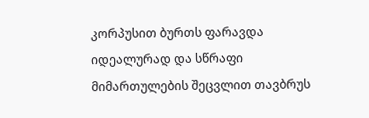კორპუსით ბურთს ფარავდა იდეალურად და სწრაფი მიმართულების შეცვლით თავბრუს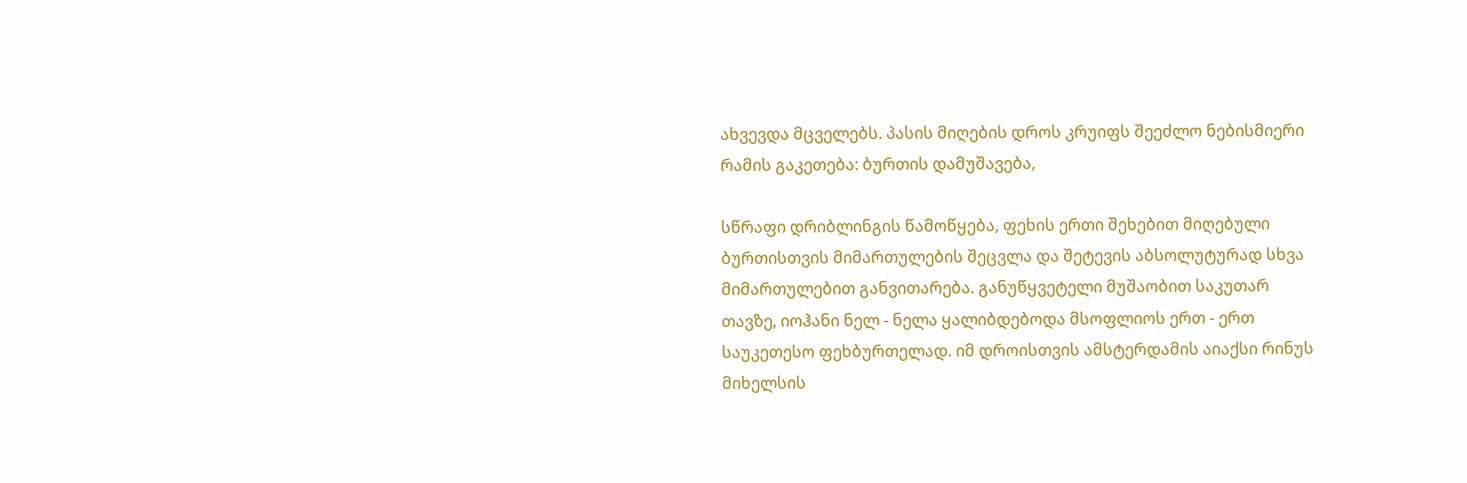ახვევდა მცველებს. პასის მიღების დროს კრუიფს შეეძლო ნებისმიერი რამის გაკეთება: ბურთის დამუშავება,

სწრაფი დრიბლინგის წამოწყება, ფეხის ერთი შეხებით მიღებული ბურთისთვის მიმართულების შეცვლა და შეტევის აბსოლუტურად სხვა მიმართულებით განვითარება. განუწყვეტელი მუშაობით საკუთარ თავზე, იოჰანი ნელ - ნელა ყალიბდებოდა მსოფლიოს ერთ - ერთ საუკეთესო ფეხბურთელად. იმ დროისთვის ამსტერდამის აიაქსი რინუს მიხელსის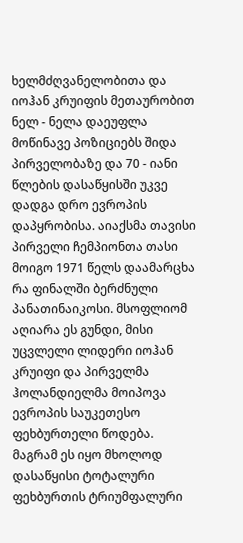ხელმძღვანელობითა და იოჰან კრუიფის მეთაურობით ნელ - ნელა დაეუფლა მოწინავე პოზიციებს შიდა პირველობაზე და 70 - იანი წლების დასაწყისში უკვე დადგა დრო ევროპის დაპყრობისა. აიაქსმა თავისი პირველი ჩემპიონთა თასი მოიგო 1971 წელს დაამარცხა რა ფინალში ბერძნული პანათინაიკოსი. მსოფლიომ აღიარა ეს გუნდი, მისი უცვლელი ლიდერი იოჰან კრუიფი და პირველმა ჰოლანდიელმა მოიპოვა ევროპის საუკეთესო ფეხბურთელი წოდება. მაგრამ ეს იყო მხოლოდ დასაწყისი ტოტალური ფეხბურთის ტრიუმფალური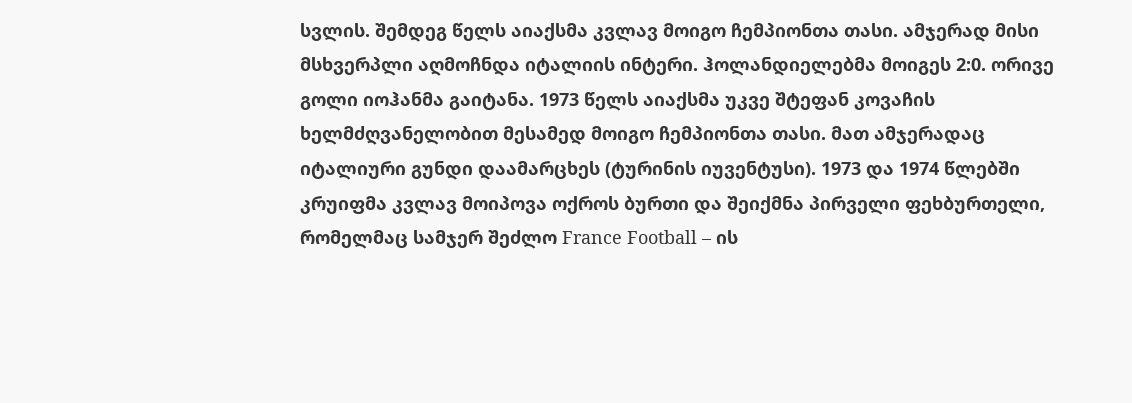სვლის. შემდეგ წელს აიაქსმა კვლავ მოიგო ჩემპიონთა თასი. ამჯერად მისი მსხვერპლი აღმოჩნდა იტალიის ინტერი. ჰოლანდიელებმა მოიგეს 2:0. ორივე გოლი იოჰანმა გაიტანა. 1973 წელს აიაქსმა უკვე შტეფან კოვაჩის ხელმძღვანელობით მესამედ მოიგო ჩემპიონთა თასი. მათ ამჯერადაც იტალიური გუნდი დაამარცხეს (ტურინის იუვენტუსი). 1973 და 1974 წლებში კრუიფმა კვლავ მოიპოვა ოქროს ბურთი და შეიქმნა პირველი ფეხბურთელი, რომელმაც სამჯერ შეძლო France Football – ის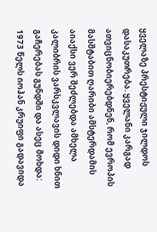ყველაზე პრესტიჟული ჯილდოს დასაკუთრება. ყველანი კარგად ათვიცნობიერებდნენ, რომ ევროპის მასშტაბით ღარიბი ამსტერდამის აიაქსი ვერ შეძლებდა ამხელა კალიბრის ვარსკვლავის დიდი ხნით გაჩერებას გუნდში და ასეც მოხდა: 1973 წელს იოჰან კრუიფი გადავიდა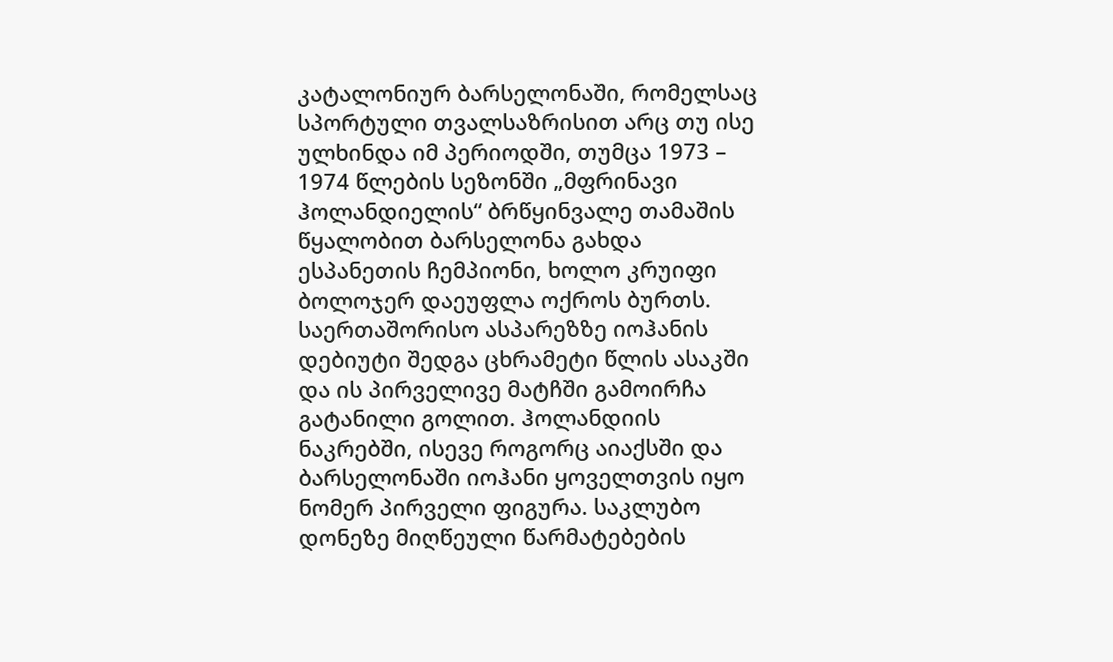კატალონიურ ბარსელონაში, რომელსაც სპორტული თვალსაზრისით არც თუ ისე ულხინდა იმ პერიოდში, თუმცა 1973 – 1974 წლების სეზონში „მფრინავი ჰოლანდიელის“ ბრწყინვალე თამაშის წყალობით ბარსელონა გახდა ესპანეთის ჩემპიონი, ხოლო კრუიფი ბოლოჯერ დაეუფლა ოქროს ბურთს. საერთაშორისო ასპარეზზე იოჰანის დებიუტი შედგა ცხრამეტი წლის ასაკში და ის პირველივე მატჩში გამოირჩა გატანილი გოლით. ჰოლანდიის ნაკრებში, ისევე როგორც აიაქსში და ბარსელონაში იოჰანი ყოველთვის იყო ნომერ პირველი ფიგურა. საკლუბო დონეზე მიღწეული წარმატებების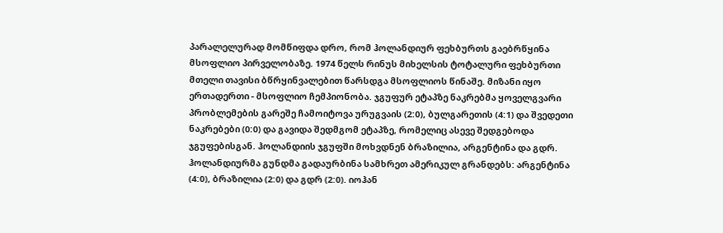პარალელურად მომწიფდა დრო, რომ ჰოლანდიურ ფეხბურთს გაებრწყინა მსოფლიო პირველობაზე. 1974 წელს რინუს მიხელსის ტოტალური ფეხბურთი მთელი თავისი ბწრყინვალებით წარსდგა მსოფლიოს წინაშე. მიზანი იყო ერთადერთი - მსოფლიო ჩემპიონობა. ჯგუფურ ეტაპზე ნაკრებმა ყოველგვარი პრობლემების გარეშე ჩამოიტოვა ურუგვაის (2:0), ბულგარეთის (4:1) და შვედეთი ნაკრებები (0:0) და გავიდა შედმგომ ეტაპზე, რომელიც ასევე შედგებოდა ჯგუფებისგან. ჰოლანდიის ჯგუფში მოხვდნენ ბრაზილია, არგენტინა და გდრ. ჰოლანდიურმა გუნდმა გადაურბინა სამხრეთ ამერიკულ გრანდებს: არგენტინა (4:0), ბრაზილია (2:0) და გდრ (2:0). იოჰან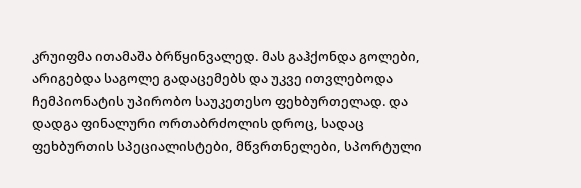კრუიფმა ითამაშა ბრწყინვალედ. მას გაჰქონდა გოლები, არიგებდა საგოლე გადაცემებს და უკვე ითვლებოდა ჩემპიონატის უპირობო საუკეთესო ფეხბურთელად. და დადგა ფინალური ორთაბრძოლის დროც, სადაც ფეხბურთის სპეციალისტები, მწვრთნელები, სპორტული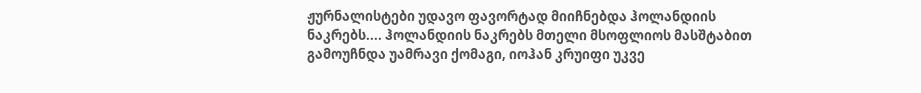ჟურნალისტები უდავო ფავორტად მიიჩნებდა ჰოლანდიის ნაკრებს.... ჰოლანდიის ნაკრებს მთელი მსოფლიოს მასშტაბით გამოუჩნდა უამრავი ქომაგი, იოჰან კრუიფი უკვე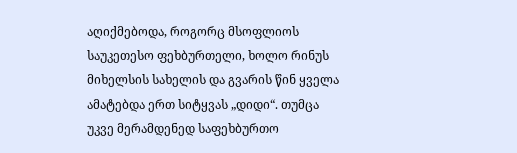აღიქმებოდა, როგორც მსოფლიოს საუკეთესო ფეხბურთელი, ხოლო რინუს მიხელსის სახელის და გვარის წინ ყველა ამატებდა ერთ სიტყვას „დიდი“. თუმცა უკვე მერამდენედ საფეხბურთო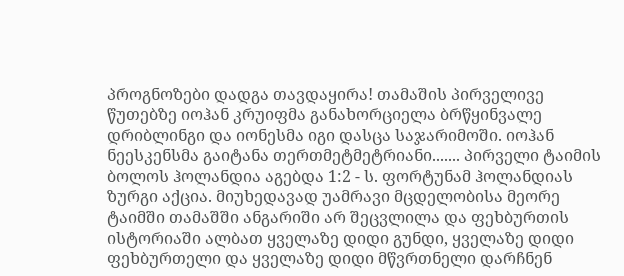პროგნოზები დადგა თავდაყირა! თამაშის პირველივე წუთებზე იოჰან კრუიფმა განახორციელა ბრწყინვალე დრიბლინგი და იონესმა იგი დასცა საჯარიმოში. იოჰან ნეესკენსმა გაიტანა თერთმეტმეტრიანი....... პირველი ტაიმის ბოლოს ჰოლანდია აგებდა 1:2 - ს. ფორტუნამ ჰოლანდიას ზურგი აქცია. მიუხედავად უამრავი მცდელობისა მეორე ტაიმში თამაშში ანგარიში არ შეცვლილა და ფეხბურთის ისტორიაში ალბათ ყველაზე დიდი გუნდი, ყველაზე დიდი ფეხბურთელი და ყველაზე დიდი მწვრთნელი დარჩნენ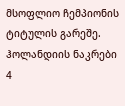მსოფლიო ჩემპიონის ტიტულის გარეშე. ჰოლანდიის ნაკრები 4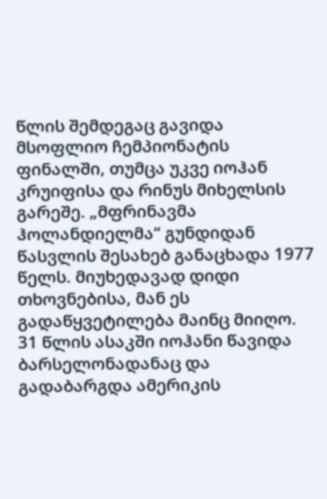წლის შემდეგაც გავიდა მსოფლიო ჩემპიონატის ფინალში, თუმცა უკვე იოჰან კრუიფისა და რინუს მიხელსის გარეშე. „მფრინავმა ჰოლანდიელმა“ გუნდიდან წასვლის შესახებ განაცხადა 1977 წელს. მიუხედავად დიდი თხოვნებისა, მან ეს გადაწყვეტილება მაინც მიიღო. 31 წლის ასაკში იოჰანი წავიდა ბარსელონადანაც და გადაბარგდა ამერიკის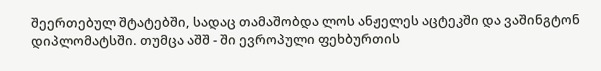შეერთებულ შტატებში, სადაც თამაშობდა ლოს ანჟელეს აცტეკში და ვაშინგტონ დიპლომატსში. თუმცა აშშ - ში ევროპული ფეხბურთის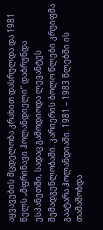აყვავების მცდელობა კრახით დასრულდა და 1981 წელს „მფრინავი ჰოლანდიელი“ დაბრუნდა ესპანეთში, სადაც გამოდიოდა ლევანტეს შემადგენლობაში. კარიერის ბოლო წლები კრუიფმა გაატარა ჰოლანდიაში. 1981 – 1983 წლებში ის თამაშობდა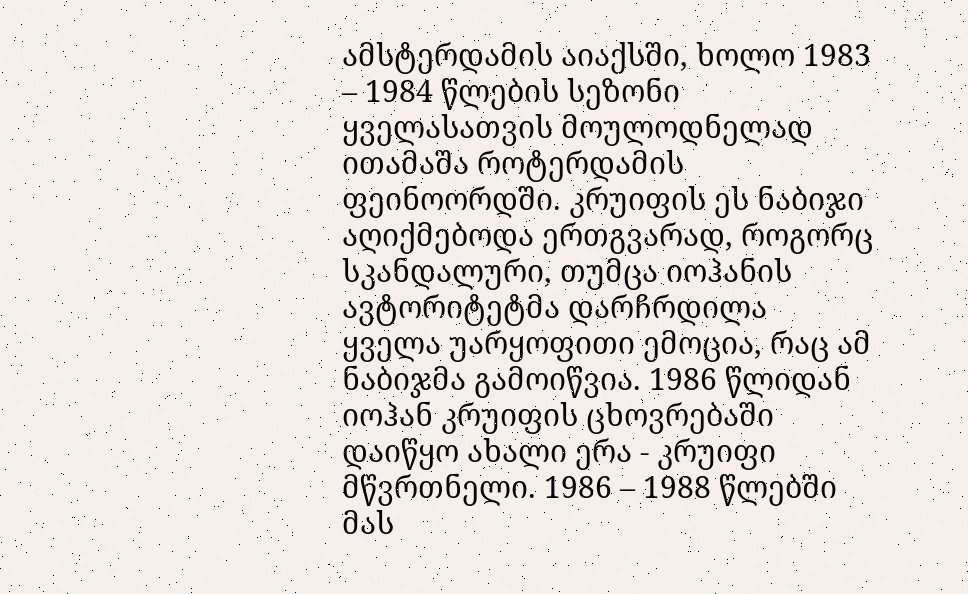ამსტერდამის აიაქსში, ხოლო 1983 – 1984 წლების სეზონი ყველასათვის მოულოდნელად ითამაშა როტერდამის ფეინოორდში. კრუიფის ეს ნაბიჯი აღიქმებოდა ერთგვარად, როგორც სკანდალური, თუმცა იოჰანის ავტორიტეტმა დარჩრდილა ყველა უარყოფითი ემოცია, რაც ამ ნაბიჯმა გამოიწვია. 1986 წლიდან იოჰან კრუიფის ცხოვრებაში დაიწყო ახალი ერა - კრუიფი მწვრთნელი. 1986 – 1988 წლებში მას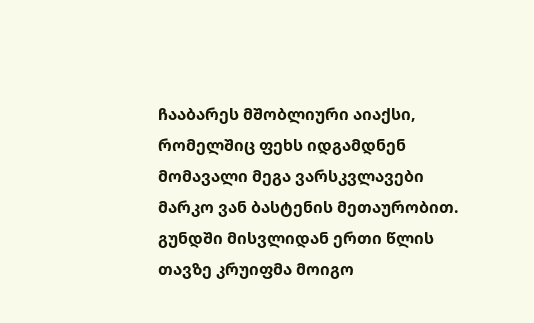ჩააბარეს მშობლიური აიაქსი, რომელშიც ფეხს იდგამდნენ მომავალი მეგა ვარსკვლავები მარკო ვან ბასტენის მეთაურობით. გუნდში მისვლიდან ერთი წლის თავზე კრუიფმა მოიგო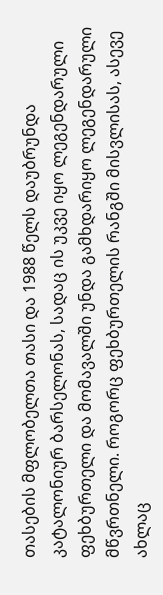თასების მფლობელთა თასი და 1988 წელს დაუბრუნდა კატალონიურ ბარსელონას, სადაც ის უკვე იყო ლეგენდარული ფეხბურთელი და მომავალში უნდა გამხდარიყო ლეგენდარული მწვრთნელი. როგორც ფეხბურთელის რანგში მისვლისას, ასევე ახლაც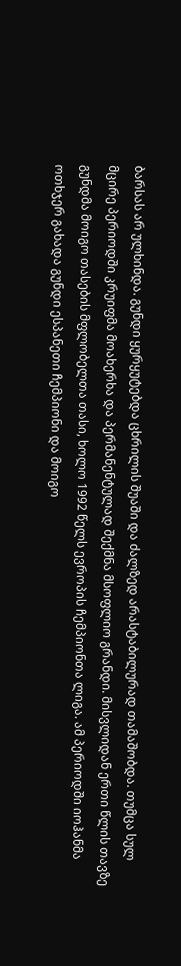ბარსას არ ულხინდა. გუნდი ყურყუტებდა ცხრილის შუაში და ძალზედ არასტაბილურად თამაშობდა. თუმცა სულ მცირე პერიოდში კრუიფმა მოახერხა და პერმანენტულად შექმნა მსოფლიო გრანდი. მისვლიდან ერთი წლის თავზე გუნდმა მოიგო თასების მფლობელთა თასი, ხოლო 1992 წელს ევროპის ჩემპიონთა ლიგა. ამ პერიოდში იოჰანმა ოთხჯერ გახადა გუნდი ესპანეთი ჩემპიონი და მოიგო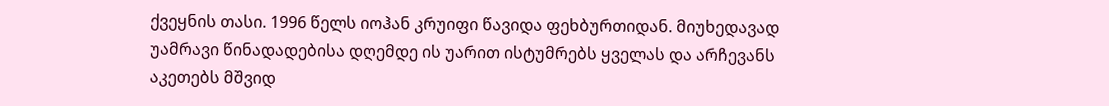ქვეყნის თასი. 1996 წელს იოჰან კრუიფი წავიდა ფეხბურთიდან. მიუხედავად უამრავი წინადადებისა დღემდე ის უარით ისტუმრებს ყველას და არჩევანს აკეთებს მშვიდ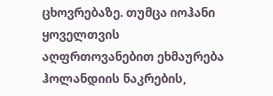ცხოვრებაზე. თუმცა იოჰანი ყოველთვის აღფრთოვანებით ეხმაურება ჰოლანდიის ნაკრების,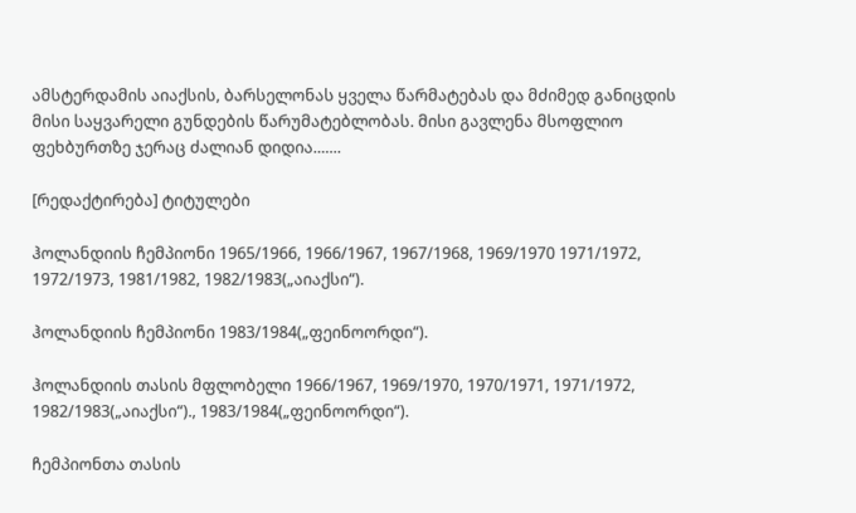ამსტერდამის აიაქსის, ბარსელონას ყველა წარმატებას და მძიმედ განიცდის მისი საყვარელი გუნდების წარუმატებლობას. მისი გავლენა მსოფლიო ფეხბურთზე ჯერაც ძალიან დიდია.......

[რედაქტირება] ტიტულები

ჰოლანდიის ჩემპიონი 1965/1966, 1966/1967, 1967/1968, 1969/1970 1971/1972, 1972/1973, 1981/1982, 1982/1983(„აიაქსი“).

ჰოლანდიის ჩემპიონი 1983/1984(„ფეინოორდი“).

ჰოლანდიის თასის მფლობელი 1966/1967, 1969/1970, 1970/1971, 1971/1972, 1982/1983(„აიაქსი“)., 1983/1984(„ფეინოორდი“).

ჩემპიონთა თასის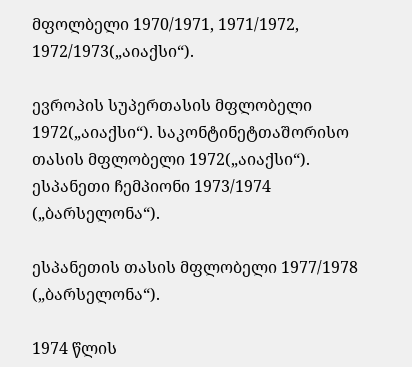მფოლბელი 1970/1971, 1971/1972, 1972/1973(„აიაქსი“).

ევროპის სუპერთასის მფლობელი 1972(„აიაქსი“). საკონტინეტთაშორისო თასის მფლობელი 1972(„აიაქსი“). ესპანეთი ჩემპიონი 1973/1974 („ბარსელონა“).

ესპანეთის თასის მფლობელი 1977/1978 („ბარსელონა“).

1974 წლის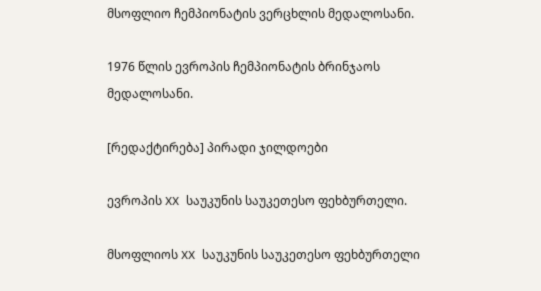მსოფლიო ჩემპიონატის ვერცხლის მედალოსანი.

1976 წლის ევროპის ჩემპიონატის ბრინჯაოს მედალოსანი.

[რედაქტირება] პირადი ჯილდოები

ევროპის XX საუკუნის საუკეთესო ფეხბურთელი.

მსოფლიოს XX საუკუნის საუკეთესო ფეხბურთელი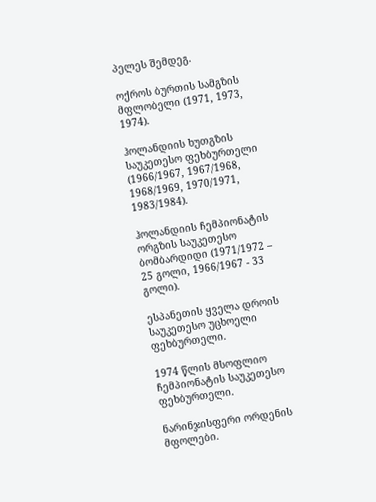პელეს შემდეგ.

ოქროს ბურთის სამგზის მფლობელი (1971, 1973, 1974).

ჰოლანდიის ხუთგზის საუკეთესო ფეხბურთელი (1966/1967, 1967/1968, 1968/1969, 1970/1971, 1983/1984).

ჰოლანდიის ჩემპიონატის ორგზის საუკეთესო ბომბარდიდი (1971/1972 – 25 გოლი, 1966/1967 - 33 გოლი).

ესპანეთის ყველა დროის საუკეთესო უცხოელი ფეხბურთელი.

1974 წლის მსოფლიო ჩემპიონატის საუკეთესო ფეხბურთელი.

ნარინჯისფერი ორდენის მფოლები.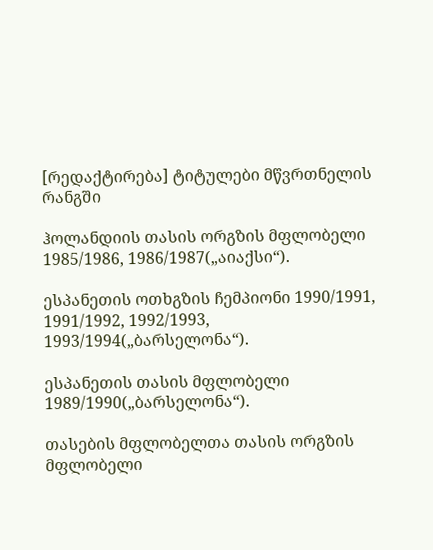[რედაქტირება] ტიტულები მწვრთნელის რანგში

ჰოლანდიის თასის ორგზის მფლობელი 1985/1986, 1986/1987(„აიაქსი“).

ესპანეთის ოთხგზის ჩემპიონი 1990/1991, 1991/1992, 1992/1993, 1993/1994(„ბარსელონა“).

ესპანეთის თასის მფლობელი 1989/1990(„ბარსელონა“).

თასების მფლობელთა თასის ორგზის მფლობელი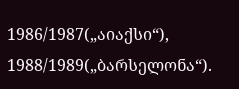1986/1987(„აიაქსი“), 1988/1989(„ბარსელონა“).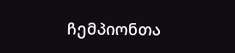ჩემპიონთა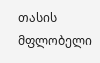თასის მფლობელი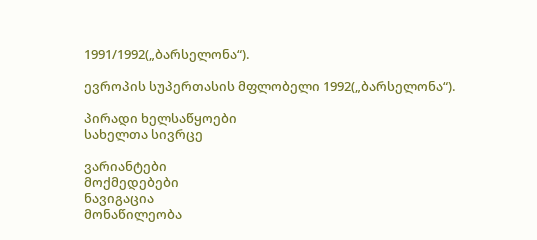1991/1992(„ბარსელონა“).

ევროპის სუპერთასის მფლობელი 1992(„ბარსელონა“).

პირადი ხელსაწყოები
სახელთა სივრცე

ვარიანტები
მოქმედებები
ნავიგაცია
მონაწილეობა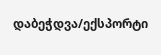დაბეჭდვა/ექსპორტი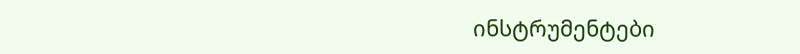ინსტრუმენტები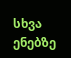სხვა ენებზე